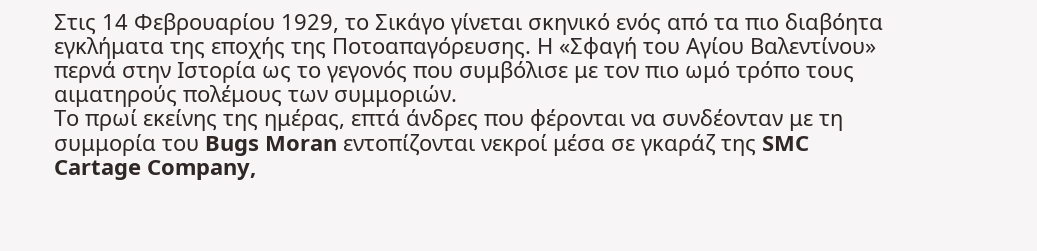Στις 14 Φεβρουαρίου 1929, το Σικάγο γίνεται σκηνικό ενός από τα πιο διαβόητα εγκλήματα της εποχής της Ποτοαπαγόρευσης. Η «Σφαγή του Αγίου Βαλεντίνου» περνά στην Ιστορία ως το γεγονός που συμβόλισε με τον πιο ωμό τρόπο τους αιματηρούς πολέμους των συμμοριών.
Το πρωί εκείνης της ημέρας, επτά άνδρες που φέρονται να συνδέονταν με τη συμμορία του Bugs Moran εντοπίζονται νεκροί μέσα σε γκαράζ της SMC Cartage Company,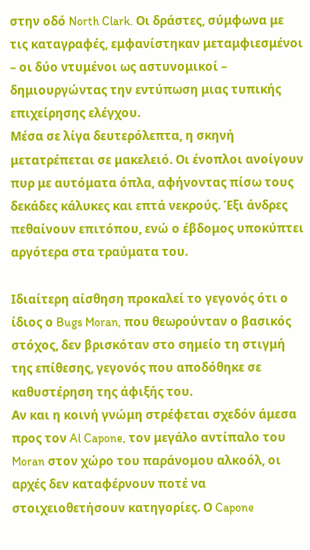στην οδό North Clark. Οι δράστες, σύμφωνα με τις καταγραφές, εμφανίστηκαν μεταμφιεσμένοι – οι δύο ντυμένοι ως αστυνομικοί – δημιουργώντας την εντύπωση μιας τυπικής επιχείρησης ελέγχου.
Μέσα σε λίγα δευτερόλεπτα, η σκηνή μετατρέπεται σε μακελειό. Οι ένοπλοι ανοίγουν πυρ με αυτόματα όπλα, αφήνοντας πίσω τους δεκάδες κάλυκες και επτά νεκρούς. Έξι άνδρες πεθαίνουν επιτόπου, ενώ ο έβδομος υποκύπτει αργότερα στα τραύματα του.

Ιδιαίτερη αίσθηση προκαλεί το γεγονός ότι ο ίδιος ο Bugs Moran, που θεωρούνταν ο βασικός στόχος, δεν βρισκόταν στο σημείο τη στιγμή της επίθεσης, γεγονός που αποδόθηκε σε καθυστέρηση της άφιξής του.
Αν και η κοινή γνώμη στρέφεται σχεδόν άμεσα προς τον Al Capone, τον μεγάλο αντίπαλο του Moran στον χώρο του παράνομου αλκοόλ, οι αρχές δεν καταφέρνουν ποτέ να στοιχειοθετήσουν κατηγορίες. Ο Capone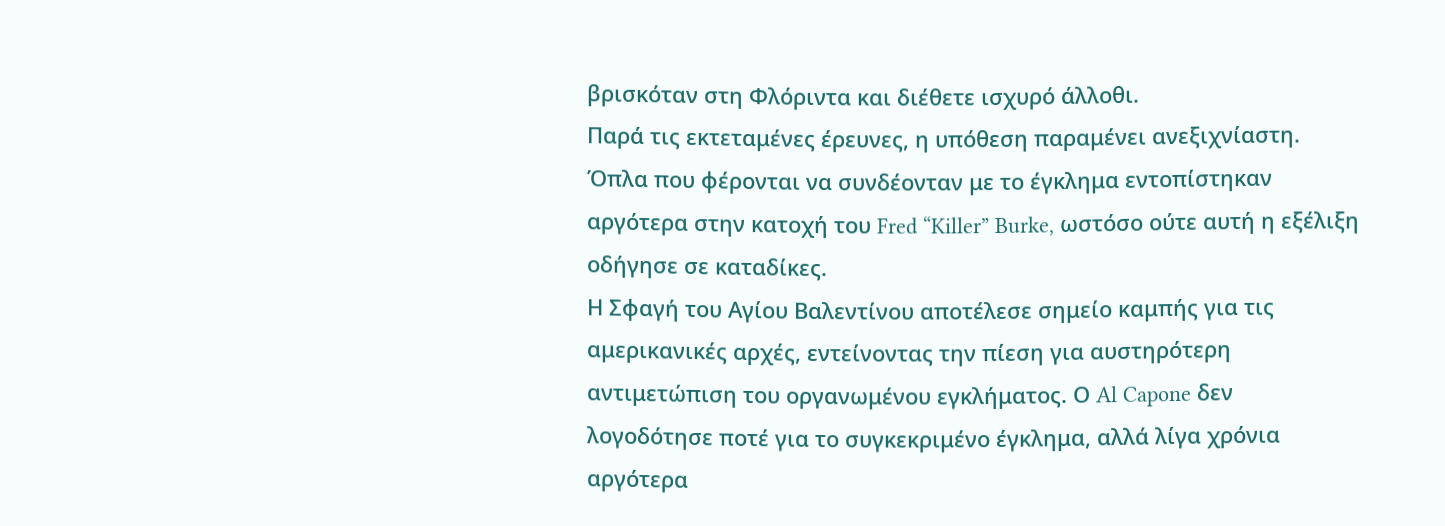βρισκόταν στη Φλόριντα και διέθετε ισχυρό άλλοθι.
Παρά τις εκτεταμένες έρευνες, η υπόθεση παραμένει ανεξιχνίαστη. Όπλα που φέρονται να συνδέονταν με το έγκλημα εντοπίστηκαν αργότερα στην κατοχή του Fred “Killer” Burke, ωστόσο ούτε αυτή η εξέλιξη οδήγησε σε καταδίκες.
Η Σφαγή του Αγίου Βαλεντίνου αποτέλεσε σημείο καμπής για τις αμερικανικές αρχές, εντείνοντας την πίεση για αυστηρότερη αντιμετώπιση του οργανωμένου εγκλήματος. Ο Al Capone δεν λογοδότησε ποτέ για το συγκεκριμένο έγκλημα, αλλά λίγα χρόνια αργότερα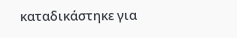καταδικάστηκε για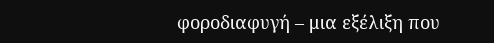φοροδιαφυγή – μια εξέλιξη που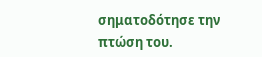σηματοδότησε την πτώση του.